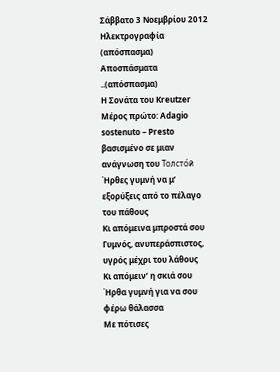Σάββατο 3 Νοεμβρίου 2012
Ηλεκτρογραφία (απόσπασμα)
Αποσπάσματα ..(απόσπασμα)
Η Σονάτα του Kreutzer
Μέρος πρώτο: Adagio sostenuto – Presto
βασισμένο σε μιαν ανάγνωση του Толсто́й
Ήρθες γυμνή να μ’ εξορύξεις από το πέλαγο του πάθους
Κι απόμεινα μπροστά σου
Γυμνός, ανυπεράσπιστος, υγρός μέχρι του λάθους
Κι απόμειν’ η σκιά σου
Ήρθα γυμνή για να σου φέρω θάλασσα
Με πότισες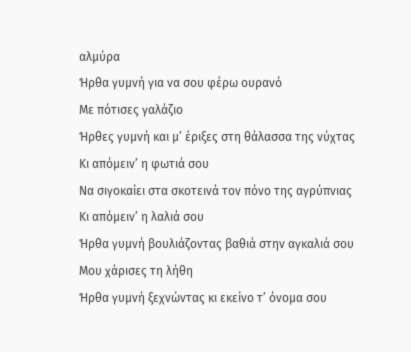αλμύρα
Ήρθα γυμνή για να σου φέρω ουρανό
Με πότισες γαλάζιο
Ήρθες γυμνή και μ’ έριξες στη θάλασσα της νύχτας
Κι απόμειν’ η φωτιά σου
Να σιγοκαίει στα σκοτεινά τον πόνο της αγρύπνιας
Κι απόμειν’ η λαλιά σου
Ήρθα γυμνή βουλιάζοντας βαθιά στην αγκαλιά σου
Μου χάρισες τη λήθη
Ήρθα γυμνή ξεχνώντας κι εκείνο τ’ όνομα σου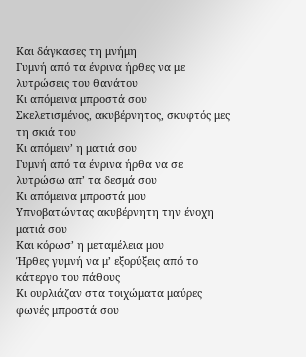Και δάγκασες τη μνήμη
Γυμνή από τα ένρινα ήρθες να με λυτρώσεις του θανάτου
Κι απόμεινα μπροστά σου
Σκελετισμένος, ακυβέρνητος, σκυφτός μες τη σκιά του
Κι απόμειν’ η ματιά σου
Γυμνή από τα ένρινα ήρθα να σε λυτρώσω απ’ τα δεσμά σου
Κι απόμεινα μπροστά μου
Υπνοβατώντας ακυβέρνητη την ένοχη ματιά σου
Και κόρωσ’ η μεταμέλεια μου
Ήρθες γυμνή να μ’ εξορύξεις από το κάτεργο του πάθους
Κι ουρλιάζαν στα τοιχώματα μαύρες φωνές μπροστά σου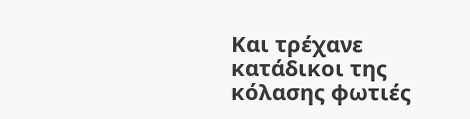Και τρέχανε κατάδικοι της κόλασης φωτιές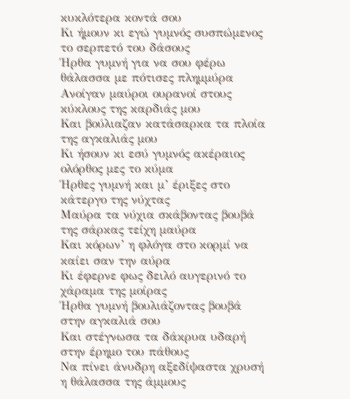κυκλότερα κοντά σου
Κι ήμουν κι εγώ γυμνός συσπώμενος το σερπετό του δάσους
Ήρθα γυμνή για να σου φέρω θάλασσα με πότισες πλημμύρα
Ανοίγαν μαύροι ουρανοί στους κύκλους της καρδιάς μου
Και βούλιαζαν κατάσαρκα τα πλοία της αγκαλιάς μου
Κι ήσουν κι εσύ γυμνός ακέραιος ολόρθος μες το κύμα
Ήρθες γυμνή και μ’ έριξες στο κάτεργο της νύχτας
Μαύρα τα νύχια σκάβοντας βουβά της σάρκας τείχη μαύρα
Και κόρων’ η φλόγα στο κορμί να καίει σαν την αύρα
Κι έφερνε φως δειλό αυγερινό το χάραμα της μοίρας
Ήρθα γυμνή βουλιάζοντας βουβά στην αγκαλιά σου
Και στέγνωσα τα δάκρυα υδαρή στην έρημο του πάθους
Να πίνει άνυδρη αξεδίψαστα χρυσή η θάλασσα της άμμους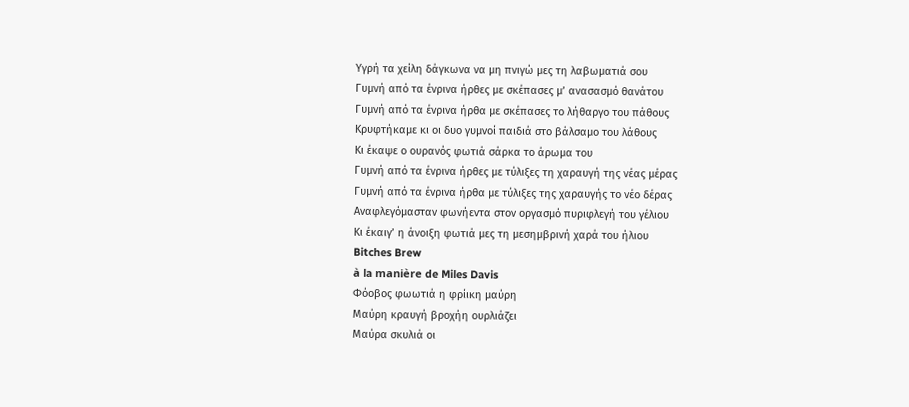Υγρή τα χείλη δάγκωνα να μη πνιγώ μες τη λαβωματιά σου
Γυμνή από τα ένρινα ήρθες με σκέπασες μ’ ανασασμό θανάτου
Γυμνή από τα ένρινα ήρθα με σκέπασες το λήθαργο του πάθους
Κρυφτήκαμε κι οι δυο γυμνοί παιδιά στο βάλσαμο του λάθους
Κι έκαψε ο ουρανός φωτιά σάρκα το άρωμα του
Γυμνή από τα ένρινα ήρθες με τύλιξες τη χαραυγή της νέας μέρας
Γυμνή από τα ένρινα ήρθα με τύλιξες της χαραυγής το νέο δέρας
Αναφλεγόμασταν φωνήεντα στον οργασμό πυριφλεγή του γέλιου
Κι έκαιγ’ η άνοιξη φωτιά μες τη μεσημβρινή χαρά του ήλιου
Bitches Brew
à la manière de Miles Davis
Φόοβος φωωτιά η φρίικη μαύρη
Μαύρη κραυγή βροχήη ουρλιάζει
Μαύρα σκυλιά οι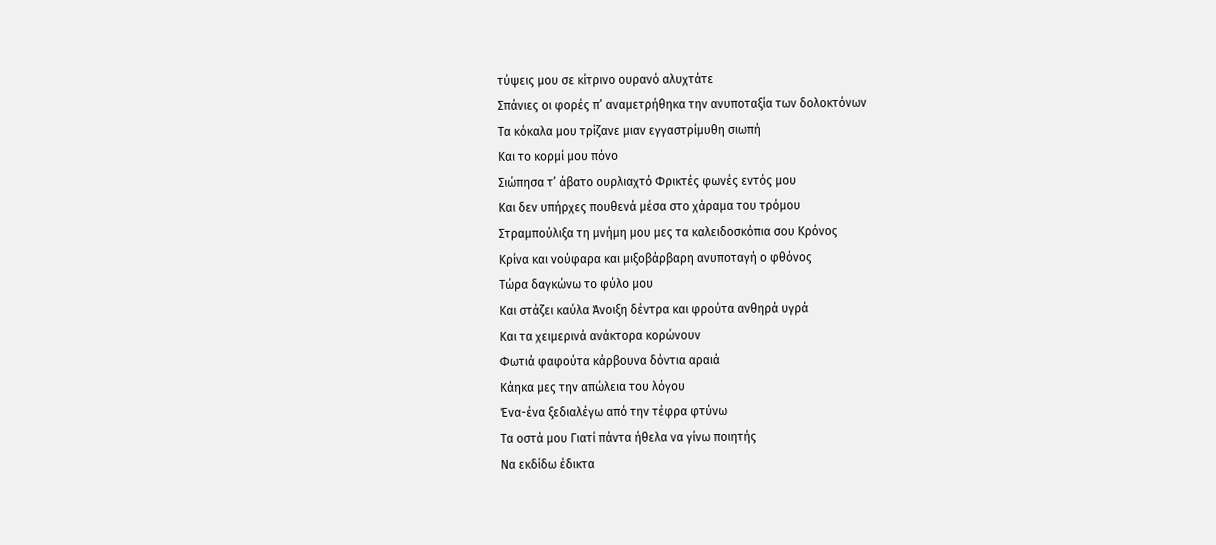τύψεις μου σε κίτρινο ουρανό αλυχτάτε
Σπάνιες οι φορές π’ αναμετρήθηκα την ανυποταξία των δολοκτόνων
Τα κόκαλα μου τρίζανε μιαν εγγαστρίμυθη σιωπή
Και το κορμί μου πόνο
Σιώπησα τ’ άβατο ουρλιαχτό Φρικτές φωνές εντός μου
Και δεν υπήρχες πουθενά μέσα στο χάραμα του τρόμου
Στραμπούλιξα τη μνήμη μου μες τα καλειδοσκόπια σου Κρόνος
Κρίνα και νούφαρα και μιξοβάρβαρη ανυποταγή ο φθόνος
Τώρα δαγκώνω το φύλο μου
Και στάζει καύλα Άνοιξη δέντρα και φρούτα ανθηρά υγρά
Και τα χειμερινά ανάκτορα κορώνουν
Φωτιά φαφούτα κάρβουνα δόντια αραιά
Κάηκα μες την απώλεια του λόγου
Ένα-ένα ξεδιαλέγω από την τέφρα φτύνω
Τα οστά μου Γιατί πάντα ήθελα να γίνω ποιητής
Να εκδίδω έδικτα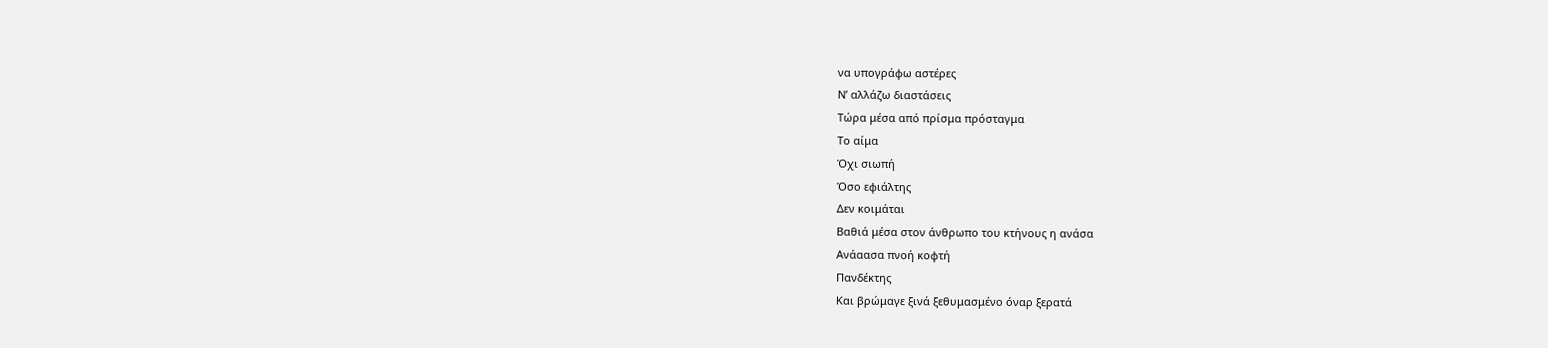να υπογράφω αστέρες
Ν’ αλλάζω διαστάσεις
Τώρα μέσα από πρίσμα πρόσταγμα
Το αίμα
Όχι σιωπή
Όσο εφιάλτης
Δεν κοιμάται
Βαθιά μέσα στον άνθρωπο του κτήνους η ανάσα
Ανάαασα πνοή κοφτή
Πανδέκτης
Και βρώμαγε ξινά ξεθυμασμένο όναρ ξερατά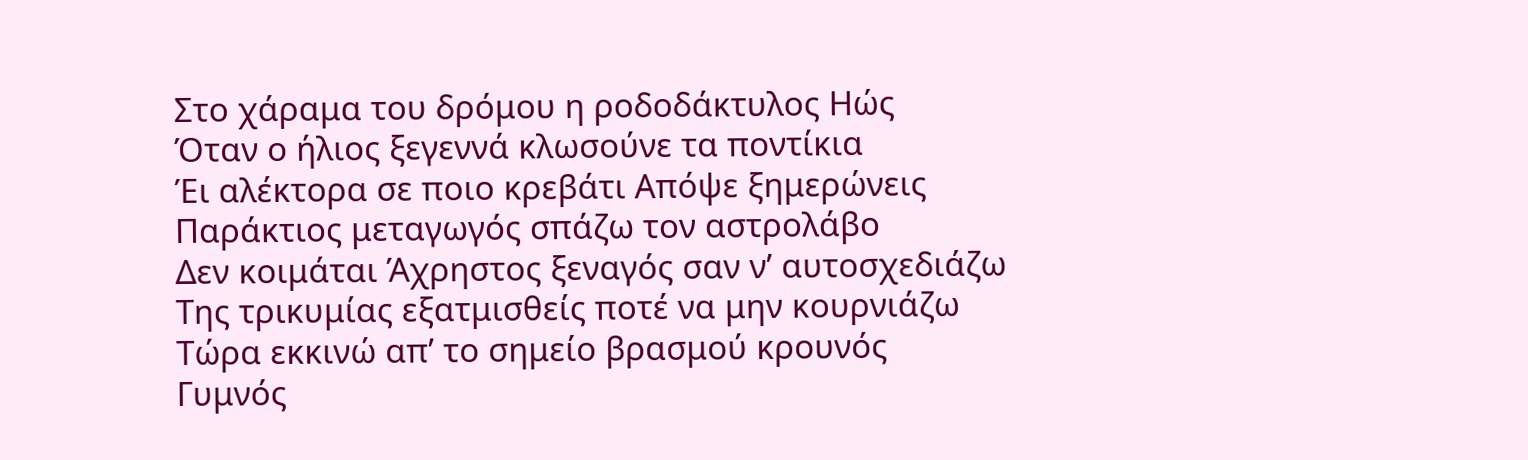Στο χάραμα του δρόμου η ροδοδάκτυλος Ηώς
Όταν ο ήλιος ξεγεννά κλωσούνε τα ποντίκια
Έι αλέκτορα σε ποιο κρεβάτι Απόψε ξημερώνεις
Παράκτιος μεταγωγός σπάζω τον αστρολάβο
Δεν κοιμάται Άχρηστος ξεναγός σαν ν’ αυτοσχεδιάζω
Της τρικυμίας εξατμισθείς ποτέ να μην κουρνιάζω
Τώρα εκκινώ απ’ το σημείο βρασμού κρουνός
Γυμνός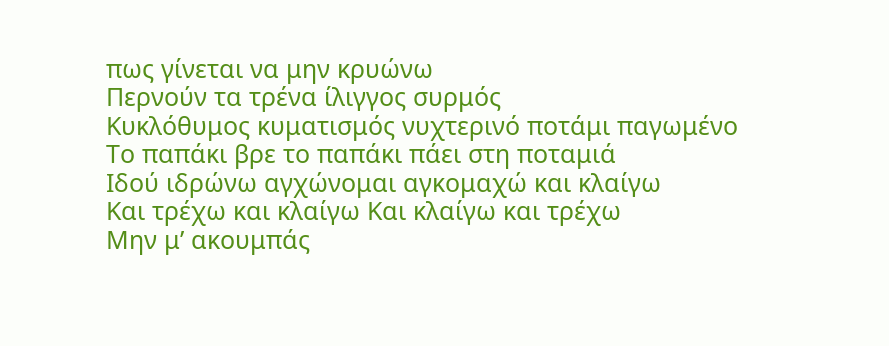πως γίνεται να μην κρυώνω
Περνούν τα τρένα ίλιγγος συρμός
Κυκλόθυμος κυματισμός νυχτερινό ποτάμι παγωμένο
Το παπάκι βρε το παπάκι πάει στη ποταμιά
Ιδού ιδρώνω αγχώνομαι αγκομαχώ και κλαίγω
Και τρέχω και κλαίγω Και κλαίγω και τρέχω
Μην μ’ ακουμπάς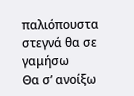παλιόπουστα στεγνά θα σε γαμήσω
Θα σ’ ανοίξω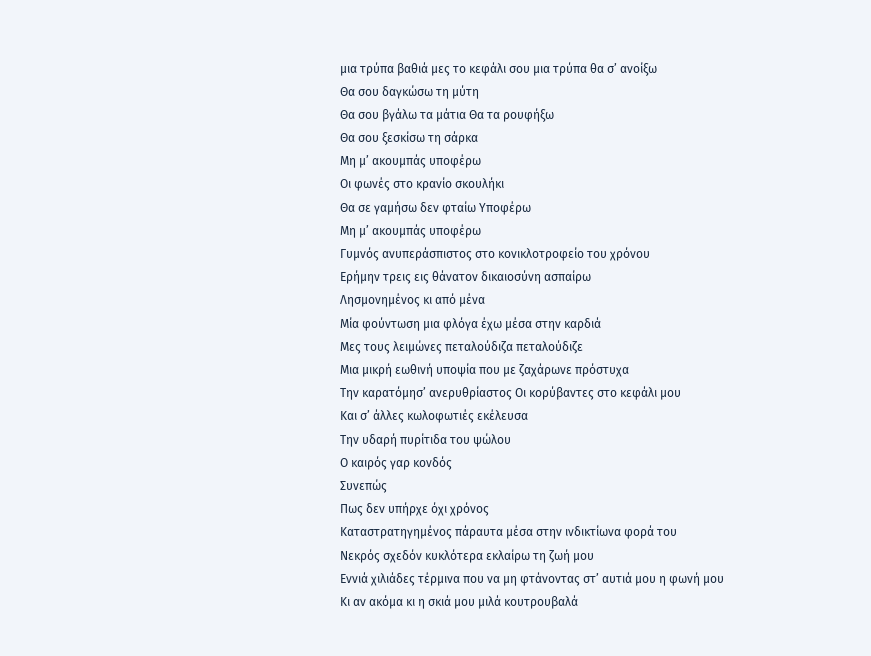μια τρύπα βαθιά μες το κεφάλι σου μια τρύπα θα σ’ ανοίξω
Θα σου δαγκώσω τη μύτη
Θα σου βγάλω τα μάτια Θα τα ρουφήξω
Θα σου ξεσκίσω τη σάρκα
Μη μ’ ακουμπάς υποφέρω
Οι φωνές στο κρανίο σκουλήκι
Θα σε γαμήσω δεν φταίω Υποφέρω
Μη μ’ ακουμπάς υποφέρω
Γυμνός ανυπεράσπιστος στο κονικλοτροφείο του χρόνου
Ερήμην τρεις εις θάνατον δικαιοσύνη ασπαίρω
Λησμονημένος κι από μένα
Μία φούντωση μια φλόγα έχω μέσα στην καρδιά
Μες τους λειμώνες πεταλούδιζα πεταλούδιζε
Μια μικρή εωθινή υποψία που με ζαχάρωνε πρόστυχα
Την καρατόμησ’ ανερυθρίαστος Οι κορύβαντες στο κεφάλι μου
Και σ’ άλλες κωλοφωτιές εκέλευσα
Την υδαρή πυρίτιδα του ψώλου
Ο καιρός γαρ κονδός
Συνεπώς
Πως δεν υπήρχε όχι χρόνος
Καταστρατηγημένος πάραυτα μέσα στην ινδικτίωνα φορά του
Νεκρός σχεδόν κυκλότερα εκλαίρω τη ζωή μου
Εννιά χιλιάδες τέρμινα που να μη φτάνοντας στ’ αυτιά μου η φωνή μου
Κι αν ακόμα κι η σκιά μου μιλά κουτρουβαλά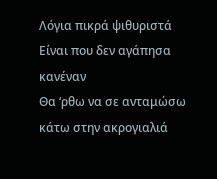Λόγια πικρά ψιθυριστά
Είναι που δεν αγάπησα κανέναν
Θα ‘ρθω να σε ανταμώσω κάτω στην ακρογιαλιά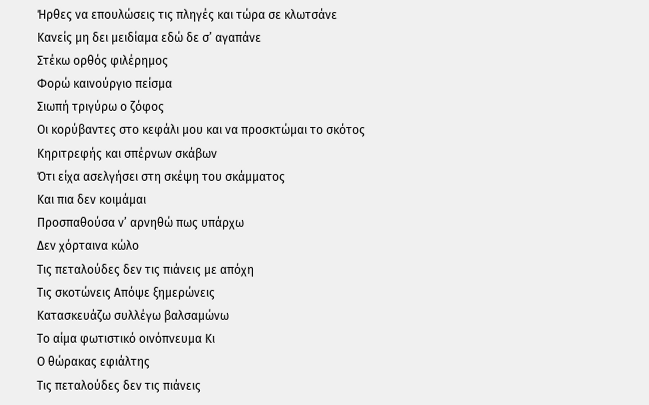Ήρθες να επουλώσεις τις πληγές και τώρα σε κλωτσάνε
Κανείς μη δει μειδίαμα εδώ δε σ’ αγαπάνε
Στέκω ορθός φιλέρημος
Φορώ καινούργιο πείσμα
Σιωπή τριγύρω ο ζόφος
Οι κορύβαντες στο κεφάλι μου και να προσκτώμαι το σκότος
Κηριτρεφής και σπέρνων σκάβων
Ότι είχα ασελγήσει στη σκέψη του σκάμματος
Και πια δεν κοιμάμαι
Προσπαθούσα ν’ αρνηθώ πως υπάρχω
Δεν χόρταινα κώλο
Τις πεταλούδες δεν τις πιάνεις με απόχη
Τις σκοτώνεις Απόψε ξημερώνεις
Κατασκευάζω συλλέγω βαλσαμώνω
Το αίμα φωτιστικό οινόπνευμα Κι
Ο θώρακας εφιάλτης
Τις πεταλούδες δεν τις πιάνεις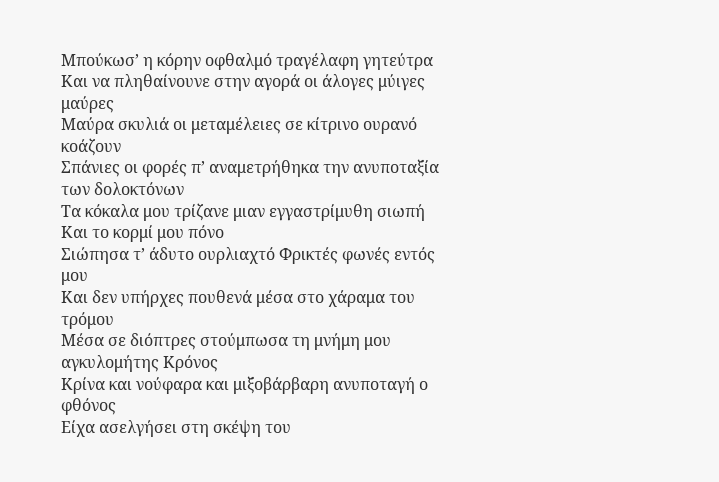Μπούκωσ’ η κόρην οφθαλμό τραγέλαφη γητεύτρα
Και να πληθαίνουνε στην αγορά οι άλογες μύιγες μαύρες
Μαύρα σκυλιά οι μεταμέλειες σε κίτρινο ουρανό κοάζουν
Σπάνιες οι φορές π’ αναμετρήθηκα την ανυποταξία των δολοκτόνων
Τα κόκαλα μου τρίζανε μιαν εγγαστρίμυθη σιωπή
Και το κορμί μου πόνο
Σιώπησα τ’ άδυτο ουρλιαχτό Φρικτές φωνές εντός μου
Και δεν υπήρχες πουθενά μέσα στο χάραμα του τρόμου
Μέσα σε διόπτρες στούμπωσα τη μνήμη μου αγκυλομήτης Κρόνος
Κρίνα και νούφαρα και μιξοβάρβαρη ανυποταγή ο φθόνος
Είχα ασελγήσει στη σκέψη του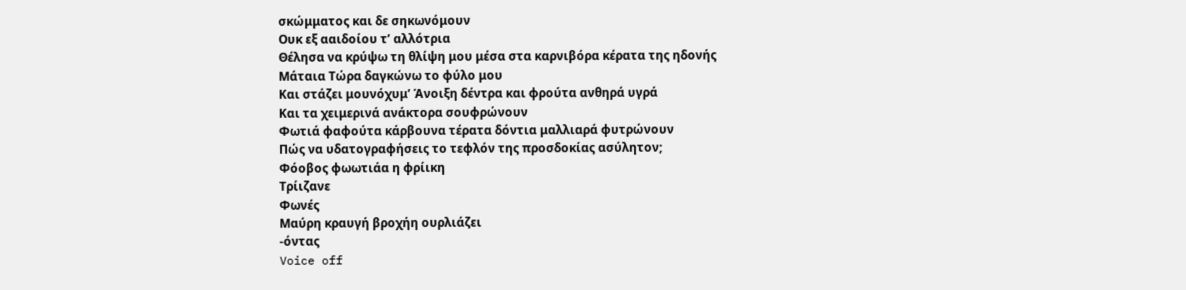σκώμματος και δε σηκωνόμουν
Ουκ εξ ααιδοίου τ’ αλλότρια
Θέλησα να κρύψω τη θλίψη μου μέσα στα καρνιβόρα κέρατα της ηδονής
Μάταια Τώρα δαγκώνω το φύλο μου
Και στάζει μουνόχυμ’ Άνοιξη δέντρα και φρούτα ανθηρά υγρά
Και τα χειμερινά ανάκτορα σουφρώνουν
Φωτιά φαφούτα κάρβουνα τέρατα δόντια μαλλιαρά φυτρώνουν
Πώς να υδατογραφήσεις το τεφλόν της προσδοκίας ασύλητον;
Φόοβος φωωτιάα η φρίικη
Τρίιζανε
Φωνές
Μαύρη κραυγή βροχήη ουρλιάζει
-όντας
Voice off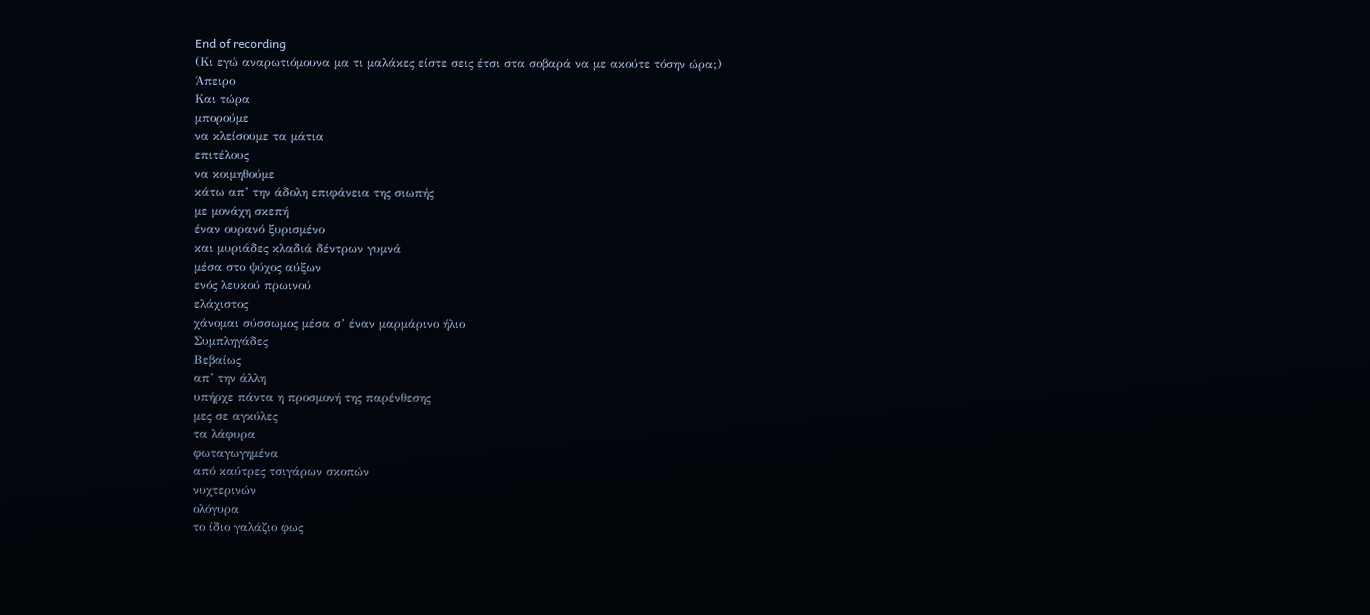End of recording
(Κι εγώ αναρωτιόμουνα μα τι μαλάκες είστε σεις έτσι στα σοβαρά να με ακούτε τόσην ώρα;)
Άπειρο
Και τώρα
μπορούμε
να κλείσουμε τα μάτια
επιτέλους
να κοιμηθούμε
κάτω απ’ την άδολη επιφάνεια της σιωπής
με μονάχη σκεπή
έναν ουρανό ξυρισμένο
και μυριάδες κλαδιά δέντρων γυμνά
μέσα στο ψύχος αύξων
ενός λευκού πρωινού
ελάχιστος
χάνομαι σύσσωμος μέσα σ’ έναν μαρμάρινο ήλιο
Συμπληγάδες
Βεβαίως
απ’ την άλλη
υπήρχε πάντα η προσμονή της παρένθεσης
μες σε αγκύλες
τα λάφυρα
φωταγωγημένα
από καύτρες τσιγάρων σκοπών
νυχτερινών
ολόγυρα
το ίδιο γαλάζιο φως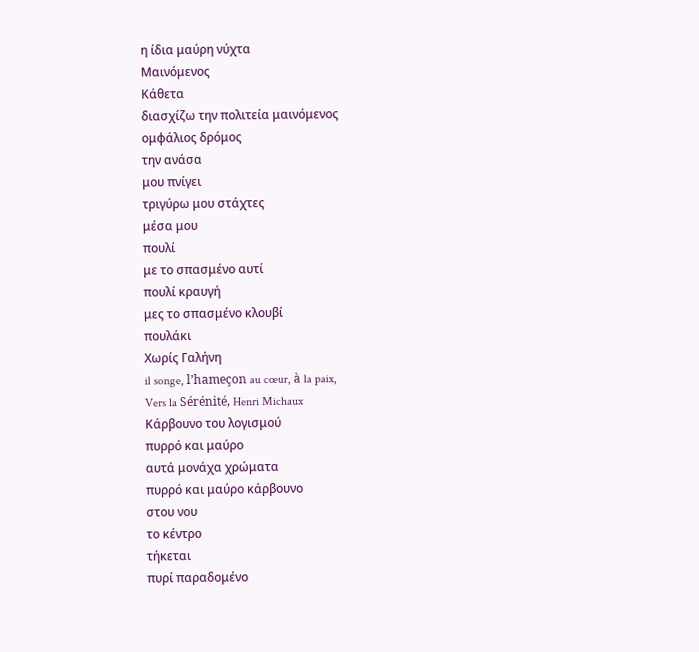η ίδια μαύρη νύχτα
Μαινόμενος
Κάθετα
διασχίζω την πολιτεία μαινόμενος
ομφάλιος δρόμος
την ανάσα
μου πνίγει
τριγύρω μου στάχτες
μέσα μου
πουλί
με το σπασμένο αυτί
πουλί κραυγή
μες το σπασμένο κλουβί
πουλάκι
Χωρίς Γαλήνη
il songe, l’hameçon au cœur, à la paix,
Vers la Sérénité, Henri Michaux
Κάρβουνο του λογισμού
πυρρό και μαύρο
αυτά μονάχα χρώματα
πυρρό και μαύρο κάρβουνο
στου νου
το κέντρο
τήκεται
πυρί παραδομένο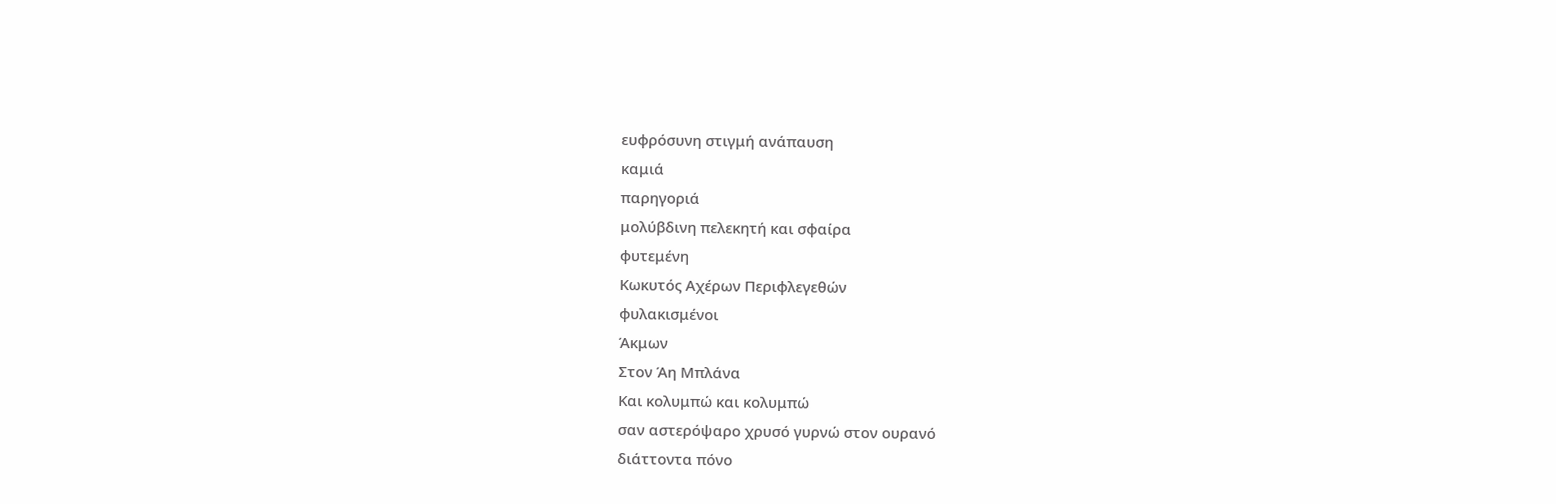ευφρόσυνη στιγμή ανάπαυση
καμιά
παρηγοριά
μολύβδινη πελεκητή και σφαίρα
φυτεμένη
Κωκυτός Αχέρων Περιφλεγεθών
φυλακισμένοι
Άκμων
Στον Άη Μπλάνα
Και κολυμπώ και κολυμπώ
σαν αστερόψαρο χρυσό γυρνώ στον ουρανό
διάττοντα πόνο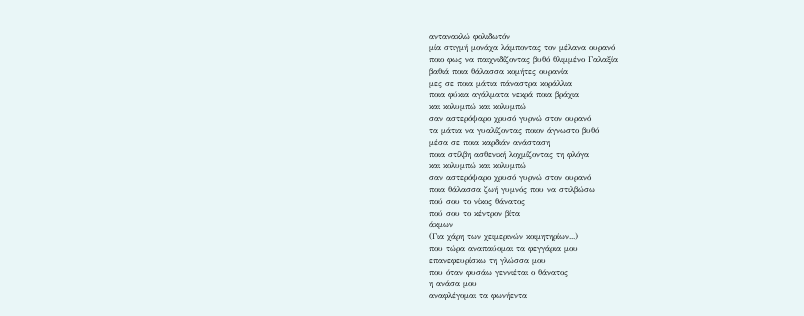αντανακλώ φολιδωτόν
μία στιγμή μονάχα λάμποντας τον μέλανα ουρανό
ποιο φως να παιχνιδίζοντας βυθό θλιμμένο Γαλαξία
βαθιά ποια θάλασσα κομήτες ουρανία
μες σε ποια μάτια πάναστρα κοράλλια
ποια φύκια αγάλματα νεκρά ποια βράχια
και κολυμπώ και κολυμπώ
σαν αστερόψαρο χρυσό γυρνώ στον ουρανό
τα μάτια να γυαλίζοντας ποιον άγνωστο βυθό
μέσα σε ποια καρδιάν ανάσταση
ποια στίλβη ασθενική λοχμίζοντας τη φλόγα
και κολυμπώ και κολυμπώ
σαν αστερόψαρο χρυσό γυρνώ στον ουρανό
ποια θάλασσα ζωή γυμνός που να στιλβώσω
πού σου το νίκος θάνατος
πού σου το κέντρον βίτα
άκμων
(Για χάρη των χειμερινών κοιμητηρίων...)
που τώρα αναπαύομαι τα φεγγάρια μου
επανεφευρίσκω τη γλώσσα μου
που όταν φυσάω γεννιέται ο θάνατος
η ανάσα μου
αναφλέγομαι τα φωνήεντα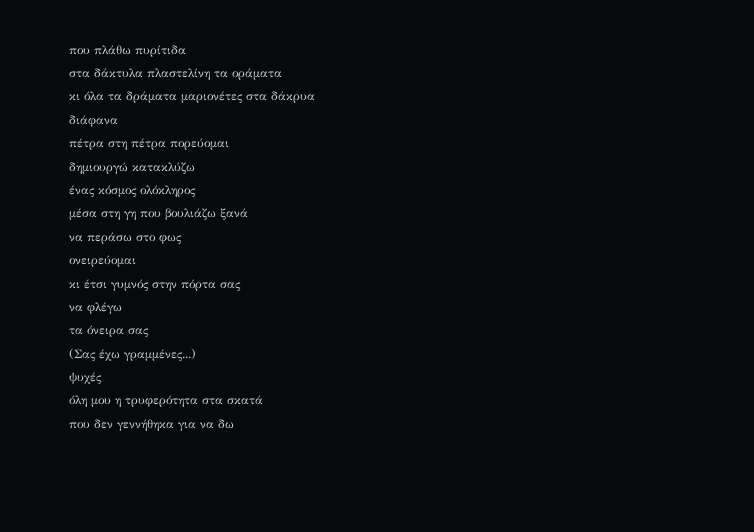που πλάθω πυρίτιδα
στα δάκτυλα πλαστελίνη τα οράματα
κι όλα τα δράματα μαριονέτες στα δάκρυα
διάφανα
πέτρα στη πέτρα πορεύομαι
δημιουργώ κατακλύζω
ένας κόσμος ολόκληρος
μέσα στη γη που βουλιάζω ξανά
να περάσω στο φως
ονειρεύομαι
κι έτσι γυμνός στην πόρτα σας
να φλέγω
τα όνειρα σας
(Σας έχω γραμμένες...)
ψυχές
όλη μου η τρυφερότητα στα σκατά
που δεν γεννήθηκα για να δω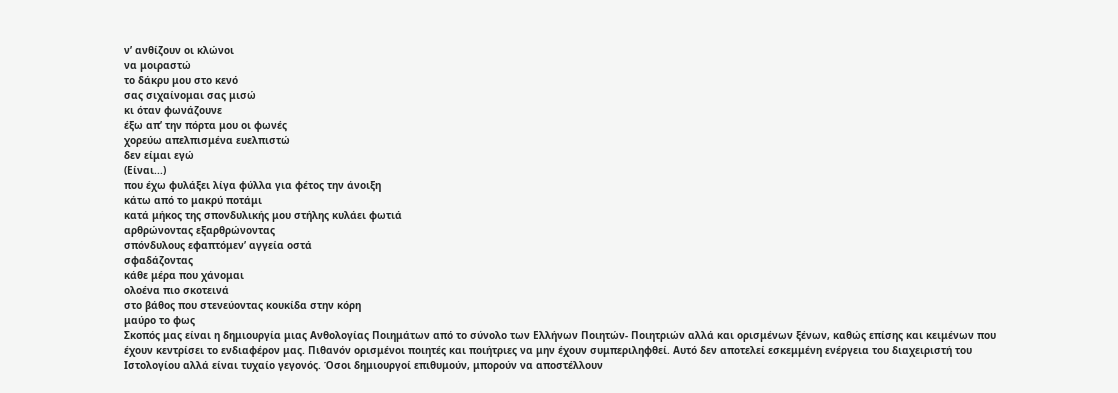ν’ ανθίζουν οι κλώνοι
να μοιραστώ
το δάκρυ μου στο κενό
σας σιχαίνομαι σας μισώ
κι όταν φωνάζουνε
έξω απ’ την πόρτα μου οι φωνές
χορεύω απελπισμένα ευελπιστώ
δεν είμαι εγώ
(Είναι...)
που έχω φυλάξει λίγα φύλλα για φέτος την άνοιξη
κάτω από το μακρύ ποτάμι
κατά μήκος της σπονδυλικής μου στήλης κυλάει φωτιά
αρθρώνοντας εξαρθρώνοντας
σπόνδυλους εφαπτόμεν’ αγγεία οστά
σφαδάζοντας
κάθε μέρα που χάνομαι
ολοένα πιο σκοτεινά
στο βάθος που στενεύοντας κουκίδα στην κόρη
μαύρο το φως
Σκοπός μας είναι η δημιουργία μιας Ανθολογίας Ποιημάτων από το σύνολο των Ελλήνων Ποιητών- Ποιητριών αλλά και ορισμένων ξένων, καθώς επίσης και κειμένων που έχουν κεντρίσει το ενδιαφέρον μας. Πιθανόν ορισμένοι ποιητές και ποιήτριες να μην έχουν συμπεριληφθεί. Αυτό δεν αποτελεί εσκεμμένη ενέργεια του διαχειριστή του Ιστολογίου αλλά είναι τυχαίο γεγονός. Όσοι δημιουργοί επιθυμούν, μπορούν να αποστέλλουν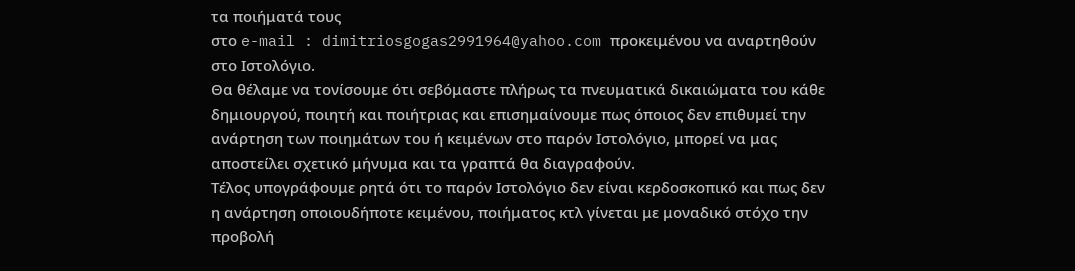τα ποιήματά τους
στο e-mail : dimitriosgogas2991964@yahoo.com προκειμένου να αναρτηθούν στο Ιστολόγιο.
Θα θέλαμε να τονίσουμε ότι σεβόμαστε πλήρως τα πνευματικά δικαιώματα του κάθε δημιουργού, ποιητή και ποιήτριας και επισημαίνουμε πως όποιος δεν επιθυμεί την ανάρτηση των ποιημάτων του ή κειμένων στο παρόν Ιστολόγιο, μπορεί να μας αποστείλει σχετικό μήνυμα και τα γραπτά θα διαγραφούν.
Τέλος υπογράφουμε ρητά ότι το παρόν Ιστολόγιο δεν είναι κερδοσκοπικό και πως δεν η ανάρτηση οποιουδήποτε κειμένου, ποιήματος κτλ γίνεται με μοναδικό στόχο την προβολή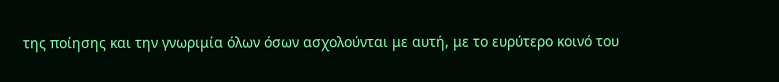της ποίησης και την γνωριμία όλων όσων ασχολούνται με αυτή, με το ευρύτερο κοινό του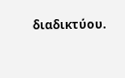διαδικτύου.